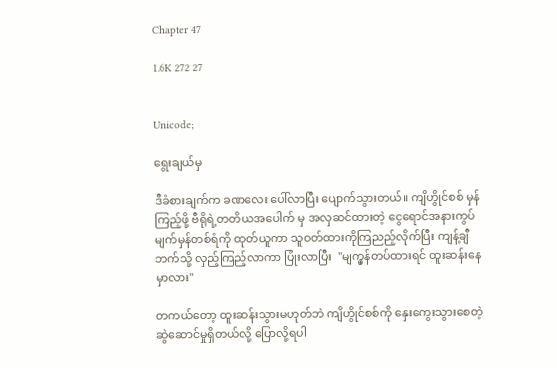Chapter 47

1.6K 272 27


Unicode;

ရွေးချယ်မှ

ဒီခံစားချက်က ခဏလေး ပေါ်လာပြီး ပျောက်သွားတယ်။ ကျိဟွိုင်စစ် မှန်ကြည့်ဖို့ ဗီရိုရဲ့တတိယအပေါက် မှ အလှဆင်ထားတဲ့ ငွေရောင်အနားကွပ်မျက်မှန်တစ်ရံကို ထုတ်ယူကာ သူဝတ်ထားကိုကြညည့်လိုက်ပြီး ကျန့်ချီဘက်သို့ လှည့်ကြည့်လာကာ ပြုံးလာပြီး  "မျက္မှန်တပ်ထားရင် ထူးဆန်းနေမှာလား"

တကယ်တော့ ထူးဆန်းသွားမဟုတ်ဘဲ ကျိဟွိုင်စစ်ကို နှေးကွေးသွားစေတဲ့ ဆွဲဆောင်မှုရှိတယ်လို့ ပြောလို့ရပါ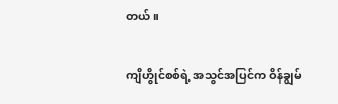တယ်။

ကျိဟွိုင်စစ်ရဲ့ အသွင်အပြင်က ဝိန်ချွမ်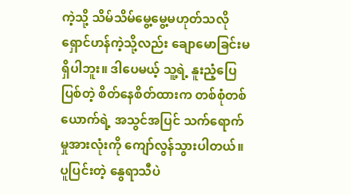ကဲ့သို့ သိမ်သိမ်မွေ့မွေ့မဟုတ်သလို ရှောင်ဟန်ကဲ့သို့လည်း ချောမောခြင်းမရှိပါဘူး။ ဒါပေမယ့် သူ့ရဲ့ နူးညံ့ပြေပြစ်တဲ့ စိတ်နေစိတ်ထားက တစ်စုံတစ်ယောက်ရဲ့ အသွင်အပြင် သက်ရောက်မှုအားလုံးကို ကျော်လွန်သွားပါတယ်။ ပူပြင်းတဲ့ နွေရာသီပဲ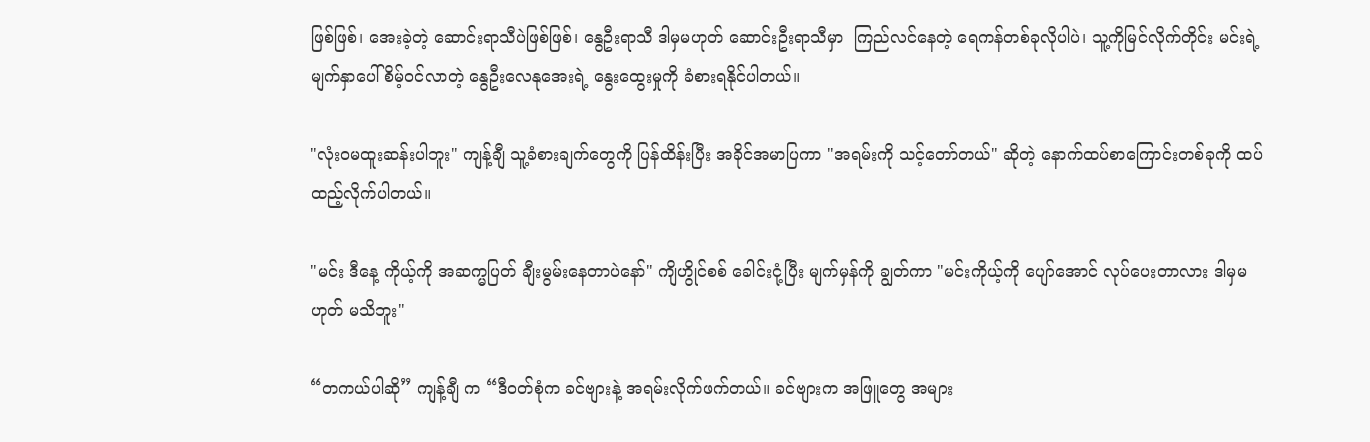ဖြစ်ဖြစ်၊ အေးခဲ့တဲ့ ဆောင်းရာသီပဲဖြစ်ဖြစ်၊ နွေဦးရာသီ ဒါမှမဟုတ် ဆောင်းဦးရာသီမှာ  ကြည်လင်နေတဲ့ ရေကန်တစ်ခုလိုပါပဲ၊ သူ့ကိုမြင်လိုက်တိုင်း မင်းရဲ့ မျက်နှာပေါ် စိမ့်ဝင်လာတဲ့ နွေဦးလေနုအေးရဲ့ နွေးထွေးမှုကို ခံစားရနိုင်ပါတယ်။

"လုံးဝမထူးဆန်းပါဘူး" ကျန့်ချီ သူ့ခံစားချက်တွေကို ပြန်ထိန်းပြီး အခိုင်အမာပြကာ "အရမ်းကို သင့်တော်တယ်" ဆိုတဲ့ နောက်ထပ်စာကြောင်းတစ်ခုကို ထပ်ထည့်လိုက်ပါတယ်။

"မင်း ဒီနေ့ ကိုယ့်ကို အဆက္မပြတ် ချီးမွမ်းနေတာပဲနော်" ကျိဟွိုင်စစ် ခေါင်းငုံ့ပြီး မျက်မှန်ကို ချွတ်ကာ "မင်းကိုယ့်ကို ပျော်အောင် လုပ်ပေးတာလား ဒါမှမဟုတ် မသိဘူး"

“တကယ်ပါဆို” ကျန့်ချီ က “ဒီဝတ်စုံက ခင်ဗျားနဲ့ အရမ်းလိုက်ဖက်တယ်။ ခင်ဗျားက အဖြူတွေ အများ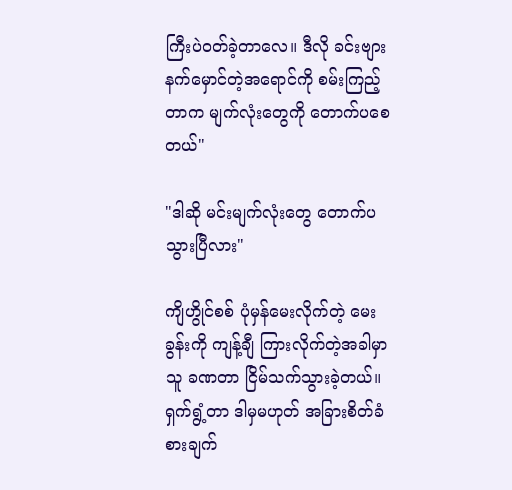ကြီးပဲဝတ်ခဲ့တာလေ။ ဒီလို ခင်းဗျား နက်မှောင်တဲ့အရောင်ကို စမ်းကြည့်တာက မျက်လုံးတွေကို တောက်ပစေတယ်"

"ဒါဆို မင်းမျက်လုံးတွေ တောက်ပသွားပြီလား"

ကျိဟွိုင်စစ် ပုံမှန်မေးလိုက်တဲ့ မေးခွန်းကို ကျန့်ချီ ကြားလိုက်တဲ့အခါမှာ သူ ခဏတာ ငြိမ်သက်သွားခဲ့တယ်။ ရှက်ရွံ့တာ ဒါမှမဟုတ် အခြားစိတ်ခံစားချက်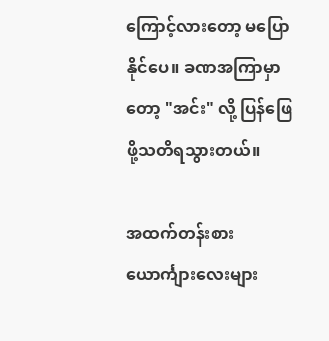ကြောင့်လားတော့ မပြောနိုင်ပေ။ ခဏအကြာမှာတော့ "အင်း" လို့ ပြန်ဖြေဖို့သတိရသွားတယ်။

အထက်တန်းစားယောင်္ကျားလေးများ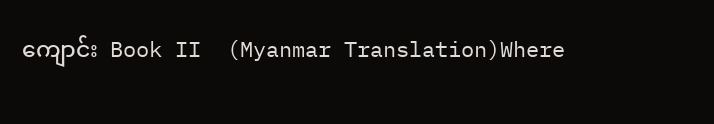ကျောင်း  Book II  (Myanmar Translation)Where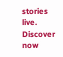stories live. Discover now